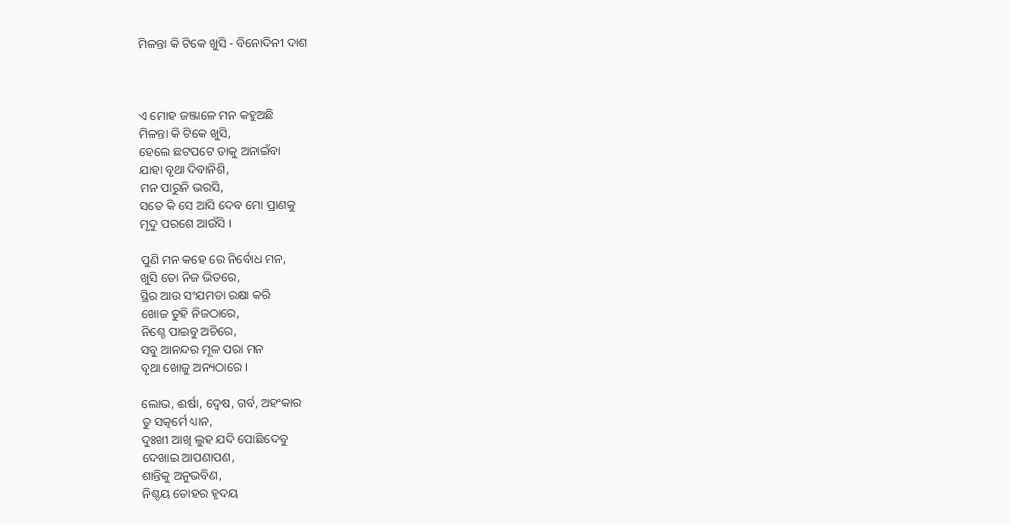ମିଳନ୍ତା କି ଟିକେ ଖୁସି - ବିନୋଦିନୀ ଦାଶ



ଏ ମୋହ ଜଞ୍ଜାଳେ ମନ କହୁଅଛି
ମିଳନ୍ତା କି ଟିକେ ଖୁସି,
ହେଲେ ଛଟପଟେ ତାକୁ ଅନାଇଁବା
ଯାହା ବୃଥା ଦିବାନିଶି,
ମନ ପାରୁନି ଭରସି,
ସତେ କି ସେ ଆସି ଦେବ ମୋ ପ୍ରାଣକୁ
ମୃଦୁ ପରଶେ ଆଉଁସି ।

ପୁଣି ମନ କହେ ରେ ନିର୍ବୋଧ ମନ,
ଖୁସି ତୋ ନିଜ ଭିତରେ,
ସ୍ଥିର ଆଉ ସଂଯମତା ରକ୍ଷା କରି
ଖୋଜ ତୁହି ନିଜଠାରେ,
ନିଶ୍ଚେ ପାଇବୁ ଅଚିରେ,
ସବୁ ଆନନ୍ଦର ମୂଳ ପରା ମନ
ବୃଥା ଖୋଜୁ ଅନ୍ୟଠାରେ ।

ଲୋଭ, ଈର୍ଷା, ଦ୍ବେଷ, ଗର୍ବ, ଅହଂକାର
ତୁ ସତ୍କର୍ମେ ଧ୍ୟାନ,
ଦୁଃଖୀ ଆଖି ଲୁହ ଯଦି ପୋଛିଦେବୁ
ଦେଖାଇ ଆପଣାପଣ,
ଶାନ୍ତିକୁ ଅନୁଭବିଣ,
ନିଶ୍ଚୟ ତୋହର ହୃଦୟ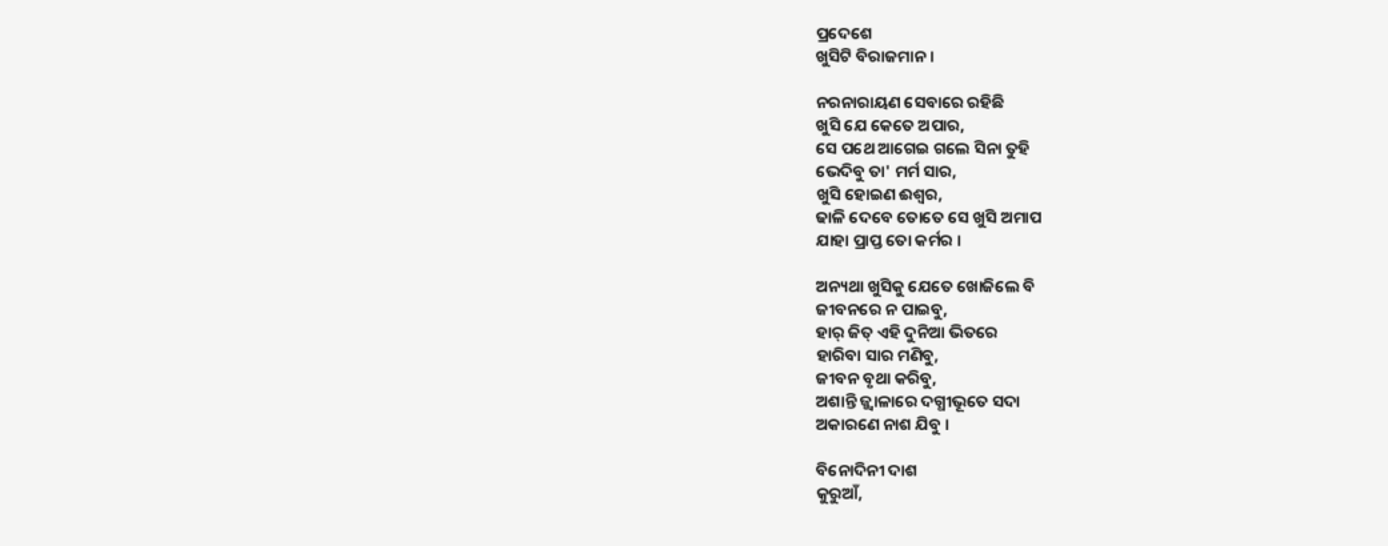ପ୍ରଦେଶେ
ଖୁସିଟି ବିରାଜମାନ ।

ନରନାରାୟଣ ସେବାରେ ରହିଛି
ଖୁସି ଯେ କେତେ ଅପାର,
ସେ ପଥେ ଆଗେଇ ଗଲେ ସିନା ତୁହି
ଭେଦିବୁ ତା' ମର୍ମ ସାର,
ଖୁସି ହୋଇଣ ଈଶ୍ବର,
ଢାଳି ଦେବେ ତୋତେ ସେ ଖୁସି ଅମାପ
ଯାହା ପ୍ରାପ୍ତ ତୋ କର୍ମର ।

ଅନ୍ୟଥା ଖୁସିକୁ ଯେତେ ଖୋଜିଲେ ବି
ଜୀବନରେ ନ ପାଇବୁ,
ହାର୍ ଜିତ୍ ଏହି ଦୁନିଆ ଭିତରେ
ହାରିବା ସାର ମଣିବୁ,
ଜୀବନ ବୃଥା କରିବୁ,
ଅଶାନ୍ତି ଜ୍ଜ୍ବାଳାରେ ଦଗ୍ଧୀଭୂତେ ସଦା
ଅକାରଣେ ନାଶ ଯିବୁ ।

ବିନୋଦିନୀ ଦାଶ
କୁରୁଆଁ,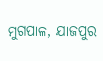ମୁଗପାଳ, ଯାଜପୁର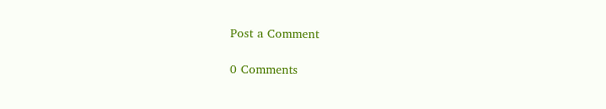Post a Comment

0 Comments